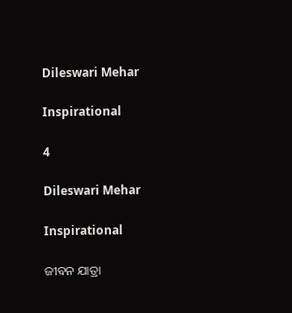Dileswari Mehar

Inspirational

4

Dileswari Mehar

Inspirational

ଜୀବନ ଯାତ୍ରା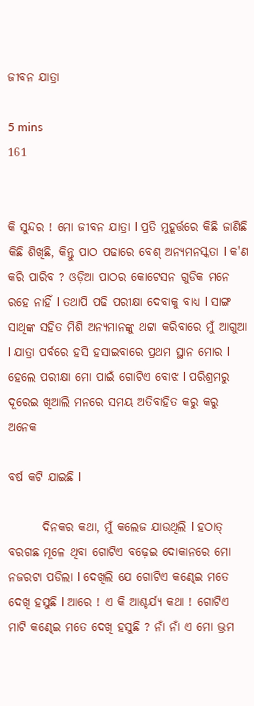ଜୀବନ ଯାତ୍ରା

5 mins
161


କି ସୁନ୍ଦର ! ମୋ ଜୀବନ ଯାତ୍ରା l ପ୍ରତି ମୁହୂର୍ତ୍ତରେ କିଛି ଜାଣିଛି କିଛି ଶିଖିଛି, କିନ୍ତୁ ପାଠ ପଢାରେ ବେଶ୍ ଅନ୍ୟମନସ୍କତା l କ'ଣ କରି ପାରିବ ? ଓଡ଼ିଆ ପାଠର କୋଟେସନ ଗୁଡିକ ମନେ ରହେ ନାହିଁ l ତଥାପି ପଢି ପରୀକ୍ଷା ଦେବାକୁ ବାଧ୍ୟ l ସାଙ୍ଗ ସାଥିଙ୍କ ସହିତ ମିଶି ଅନ୍ୟମାନଙ୍କୁ ଥଟ୍ଟା କରିବାରେ ମୁଁ ଆଗୁଆ l ଯାତ୍ରା ପର୍ବରେ ହସି ହସାଇବାରେ ପ୍ରଥମ ସ୍ଥାନ ମୋର l ହେଲେ ପରୀକ୍ଷା ମୋ ପାଇଁ ଗୋଟିଏ ବୋଝ l ପରିଶ୍ରମରୁ ଦୂରେଇ ଖିଆଲି ମନରେ ସମୟ ଅତିବାହିତ କରୁ କରୁ ଅନେକ

ବର୍ଷ କଟି ଯାଇଛି l

       ଦିନକର କଥା, ମୁଁ କଲେଜ ଯାଉଥିଲି l ହଠାତ୍ ବରଗଛ ମୂଳେ ଥିବା ଗୋଟିଏ ବଢ଼େଇ ଦୋକାନରେ ମୋ ନଜରଟା ପଡିଲା l ଦେଖିଲି ଯେ ଗୋଟିଏ କଣ୍ଢେଇ ମତେ ଦେଖି ହସୁଛି l ଆରେ ! ଏ କି ଆଶ୍ଚର୍ଯ୍ୟ କଥା ! ଗୋଟିଏ ମାଟି କଣ୍ଢେଇ ମତେ ଦେଖି ହସୁଛି ? ନାଁ ନାଁ ଏ ମୋ ଭ୍ରମ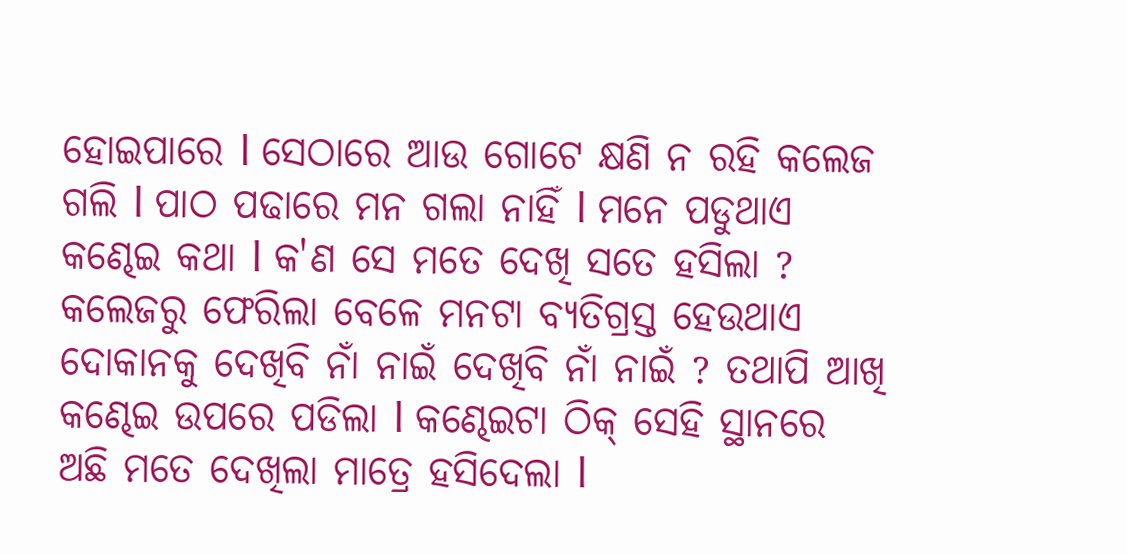ହୋଇପାରେ l ସେଠାରେ ଆଉ ଗୋଟେ କ୍ଷଣି ନ ରହି କଲେଜ ଗଲି l ପାଠ ପଢାରେ ମନ ଗଲା ନାହିଁ l ମନେ ପଡୁଥାଏ କଣ୍ଢେଇ କଥା l କ'ଣ ସେ ମତେ ଦେଖି ସତେ ହସିଲା ? କଲେଜରୁ ଫେରିଲା ବେଳେ ମନଟା ବ୍ୟତିଗ୍ରସ୍ତ ହେଉଥାଏ ଦୋକାନକୁ ଦେଖିବି ନାଁ ନାଇଁ ଦେଖିବି ନାଁ ନାଇଁ ? ତଥାପି ଆଖି କଣ୍ଢେଇ ଉପରେ ପଡିଲା l କଣ୍ଢେଇଟା ଠିକ୍ ସେହି ସ୍ଥାନରେ ଅଛି ମତେ ଦେଖିଲା ମାତ୍ରେ ହସିଦେଲା l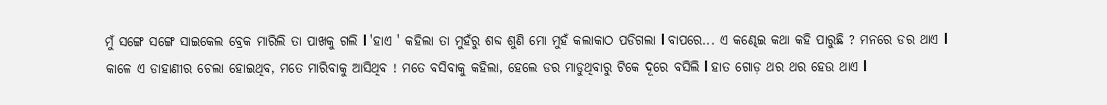ମୁଁ ସଙ୍ଗେ ସଙ୍ଗେ ସାଇକେଲ ବ୍ରେକ ମାରିଲି ତା ପାଖକୁ ଗଲି l 'ହାଏ ' କହିଲା ତା ମୁହଁରୁ ଶବ୍ଦ ଶୁଣି ମୋ ମୁହଁ କଲାକାଠ ପଡିଗଲା l ବାପରେ... ଏ କଣ୍ଢେଇ କଥା କହି ପାରୁଛି ? ମନରେ ଡର ଥାଏ l କାଳେ ଏ ଡାହାଣୀର ଚେଲା ହୋଇଥିବ, ମତେ ମାରିବାକୁ ଆସିଥିବ ! ମତେ ବସିବାକୁ କହିଲା, ହେଲେ ଡର ମାଡୁଥିବାରୁ ଟିକେ ଦୂରେ ବସିଲି l ହାତ ଗୋଡ଼ ଥର ଥର ହେଉ ଥାଏ l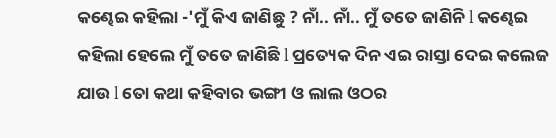କଣ୍ଢେଇ କହିଲା -'ମୁଁ କିଏ ଜାଣିଛୁ ? ନାଁ.. ନାଁ.. ମୁଁ ତତେ ଜାଣିନି l କଣ୍ଢେଇ କହିଲା ହେଲେ ମୁଁ ତତେ ଜାଣିଛି l ପ୍ରତ୍ୟେକ ଦିନ ଏଇ ରାସ୍ତା ଦେଇ କଲେଜ ଯାଉ l ତୋ କଥା କହିବାର ଭଙ୍ଗୀ ଓ ଲାଲ ଓଠର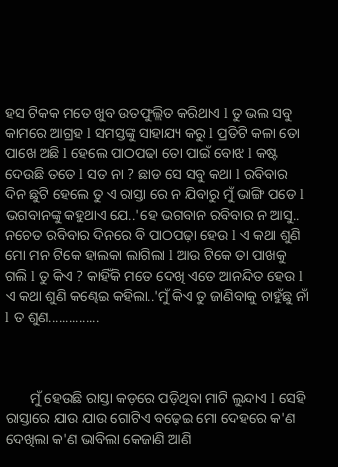ହସ ଟିକକ ମତେ ଖୁବ ଉତଫୁଲ୍ଲିତ କରିଥାଏ l ତୁ ଭଲ ସବୁ କାମରେ ଆଗ୍ରହ l ସମସ୍ତଙ୍କୁ ସାହାଯ୍ୟ କରୁ l ପ୍ରତିଟି କଳା ତୋ ପାଖେ ଅଛି l ହେଲେ ପାଠପଢା ତୋ ପାଇଁ ବୋଝ l କଷ୍ଟ ଦେଉଛି ତତେ l ସତ ନା ? ଛାଡ ସେ ସବୁ କଥା l ରବିବାର ଦିନ ଛୁଟି ହେଲେ ତୁ ଏ ରାସ୍ତା ରେ ନ ଯିବାରୁ ମୁଁ ଭାଙ୍ଗି ପଡେ l ଭଗବାନଙ୍କୁ କହୁଥାଏ ଯେ..'ହେ ଭଗବାନ ରବିବାର ନ ଆସୁ.. ନଚେତ ରବିବାର ଦିନରେ ବି ପାଠପଢ଼ା ହେଉ l ଏ କଥା ଶୁଣି ମୋ ମନ ଟିକେ ହାଲକା ଲାଗିଲା l ଆଉ ଟିକେ ତା ପାଖକୁ ଗଲି l ତୁ କିଏ ? କାହିଁକି ମତେ ଦେଖି ଏତେ ଆନନ୍ଦିତ ହେଉ l ଏ କଥା ଶୁଣି କଣ୍ଢେଇ କହିଲା..'ମୁଁ କିଏ ତୁ ଜାଣିବାକୁ ଚାହୁଁଛୁ ନାଁ l ତ ଶୁଣ...............



       ମୁଁ ହେଉଛି ରାସ୍ତା କଡ଼ରେ ପଡ଼ିଥିବା ମାଟି ଲୁନ୍ଦାଏ l ସେହି ରାସ୍ତାରେ ଯାଉ ଯାଉ ଗୋଟିଏ ବଢ଼େଇ ମୋ ଦେହରେ କ'ଣ ଦେଖିଲା କ'ଣ ଭାବିଲା କେଜାଣି ଆଣି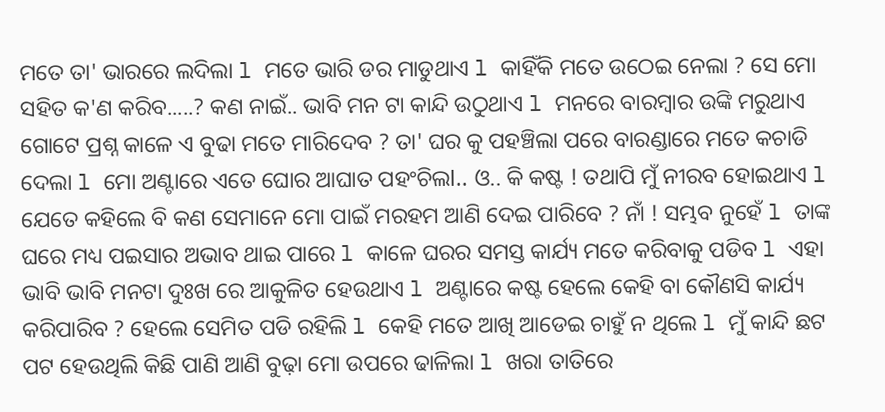ମତେ ତା' ଭାରରେ ଲଦିଲା l ମତେ ଭାରି ଡର ମାଡୁଥାଏ l କାହିଁକି ମତେ ଉଠେଇ ନେଲା ? ସେ ମୋ ସହିତ କ'ଣ କରିବ.....? କଣ ନାଇଁ.. ଭାବି ମନ ଟା କାନ୍ଦି ଉଠୁଥାଏ l ମନରେ ବାରମ୍ବାର ଉଙ୍କି ମରୁଥାଏ ଗୋଟେ ପ୍ରଶ୍ନ କାଳେ ଏ ବୁଢା ମତେ ମାରିଦେବ ? ତା' ଘର କୁ ପହଞ୍ଚିଲା ପରେ ବାରଣ୍ଡାରେ ମତେ କଚାଡି ଦେଲା l ମୋ ଅଣ୍ଟାରେ ଏତେ ଘୋର ଆଘାତ ପହଂଚିଲl.. ଓ.. କି କଷ୍ଟ ! ତଥାପି ମୁଁ ନୀରବ ହୋଇଥାଏ l ଯେତେ କହିଲେ ବି କଣ ସେମାନେ ମୋ ପାଇଁ ମରହମ ଆଣି ଦେଇ ପାରିବେ ? ନାଁ ! ସମ୍ଭବ ନୁହେଁ l ତାଙ୍କ ଘରେ ମଧ୍ୟ ପଇସାର ଅଭାବ ଥାଇ ପାରେ l କାଳେ ଘରର ସମସ୍ତ କାର୍ଯ୍ୟ ମତେ କରିବାକୁ ପଡିବ l ଏହା ଭାବି ଭାବି ମନଟା ଦୁଃଖ ରେ ଆକୁଳିତ ହେଉଥାଏ l ଅଣ୍ଟାରେ କଷ୍ଟ ହେଲେ କେହି ବା କୌଣସି କାର୍ଯ୍ୟ କରିପାରିବ ? ହେଲେ ସେମିତ ପଡି ରହିଲି l କେହି ମତେ ଆଖି ଆଡେଇ ଚାହୁଁ ନ ଥିଲେ l ମୁଁ କାନ୍ଦି ଛଟ ପଟ ହେଉଥିଲି କିଛି ପାଣି ଆଣି ବୁଢ଼ା ମୋ ଉପରେ ଢାଳିଲା l ଖରା ତାତିରେ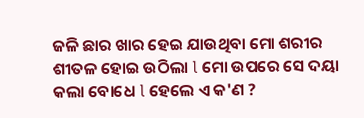ଜଳି ଛାର ଖାର ହେଇ ଯାଉଥିବା ମୋ ଶରୀର ଶୀତଳ ହୋଇ ଉଠିଲା l ମୋ ଉପରେ ସେ ଦୟା କଲା ବୋଧେ l ହେଲେ ଏ କ'ଣ ?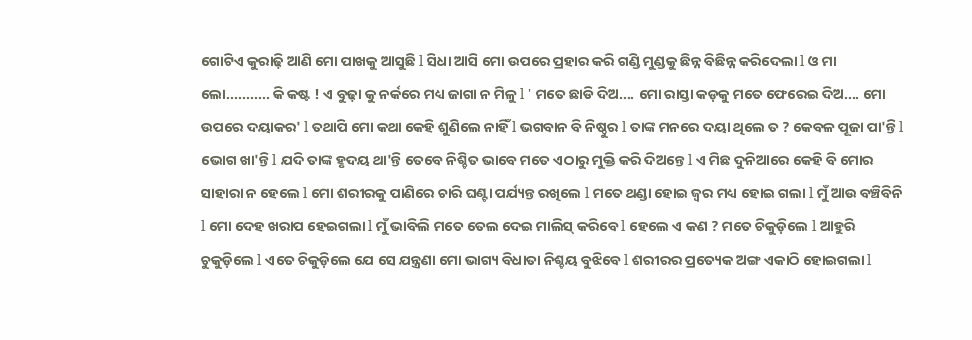ଗୋଟିଏ କୁରାଢ଼ି ଆଣି ମୋ ପାଖକୁ ଆସୁଛି l ସିଧା ଆସି ମୋ ଉପରେ ପ୍ରହାର କରି ଗଣ୍ଡି ମୁଣ୍ଡକୁ ଛିନ୍ନ ବିଛିନ୍ନ କରିଦେଲା l ଓ ମା ଲୋ........... କି କଷ୍ଟ ! ଏ ବୁଢ଼ା କୁ ନର୍କରେ ମଧ୍ୟ ଜାଗା ନ ମିଳୁ l ' ମତେ ଛାଡି ଦିଅ.... ମୋ ରାସ୍ତା କଡ଼କୁ ମତେ ଫେରେଇ ଦିଅ.... ମୋ ଉପରେ ଦୟାକର' l ତଥାପି ମୋ କଥା କେହି ଶୁଣିଲେ ନାହିଁ l ଭଗବାନ ବି ନିଷ୍ଠୁର l ତାଙ୍କ ମନରେ ଦୟା ଥିଲେ ତ ? କେବଳ ପୂଜା ପା'ନ୍ତି l ଭୋଗ ଖା'ନ୍ତି l ଯଦି ତାଙ୍କ ହୃଦୟ ଥା'ନ୍ତି ତେବେ ନିଶ୍ଚିତ ଭାବେ ମତେ ଏଠାରୁ ମୁକ୍ତି କରି ଦିଅନ୍ତେ l ଏ ମିଛ ଦୁନିଆରେ କେହି ବି ମୋର ସାହାରା ନ ହେଲେ l ମୋ ଶରୀରକୁ ପାଣିରେ ଚାରି ଘଣ୍ଟା ପର୍ଯ୍ୟନ୍ତ ରଖିଲେ l ମତେ ଥଣ୍ଡା ହୋଇ ଜ୍ୱର ମଧ୍ୟ ହୋଇ ଗଲା l ମୁଁ ଆଉ ବଞ୍ଚିବିନି l ମୋ ଦେହ ଖରାପ ହେଇଗଲା l ମୁଁ ଭାବିଲି ମତେ ତେଲ ଦେଇ ମାଲିସ୍ କରିବେ l ହେଲେ ଏ କଣ ? ମତେ ଚିକୁଡ଼ିଲେ l ଆହୁରି ଚୁକୁଡ଼ିଲେ l ଏତେ ଚିକୁଡ଼ିଲେ ଯେ ସେ ଯନ୍ତ୍ରଣା ମୋ ଭାଗ୍ୟ ବିଧାତା ନିଶ୍ଚୟ ବୁଝିବେ l ଶରୀରର ପ୍ରତ୍ୟେକ ଅଙ୍ଗ ଏକାଠି ହୋଇଗଲା l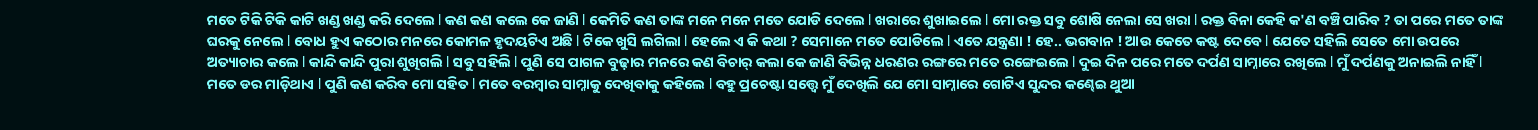ମତେ ଟିକି ଟିକି କାଟି ଖଣ୍ଡ ଖଣ୍ଡ କରି ଦେଲେ l କଣ କଣ କଲେ କେ ଜାଣି l କେମିତି କଣ ତାଙ୍କ ମନେ ମନେ ମତେ ଯୋଡି ଦେଲେ l ଖରାରେ ଶୁଖାଇଲେ l ମୋ ରକ୍ତ ସବୁ ଶୋଷି ନେଲା ସେ ଖରା l ରକ୍ତ ବିନା କେହି କ'ଣ ବଞ୍ଚି ପାରିବ ? ତା ପରେ ମତେ ତାଙ୍କ ଘରକୁ ନେଲେ l ବୋଧ ହୁଏ କଠୋର ମନରେ କୋମଳ ହୃଦୟଟିଏ ଅଛି l ଟିକେ ଖୁସି ଲଗିଲା l ହେଲେ ଏ କି କଥା ? ସେମାନେ ମତେ ପୋଡିଲେ l ଏତେ ଯନ୍ତ୍ରଣା ! ହେ.. ଭଗବାନ ! ଆଉ କେତେ କଷ୍ଟ ଦେବେ l ଯେତେ ସହିଲି ସେତେ ମୋ ଉପରେ ଅତ୍ୟାଚାର କଲେ l କାନ୍ଦି କାନ୍ଦି ପୁରା ଶୁଖିଗଲି l ସବୁ ସହିଲି l ପୁଣି ସେ ପାଗଳ ବୁଢ଼ାର ମନରେ କଣ ବିଚାର୍ କଲା କେ ଜାଣି ବିଭିନ୍ନ ଧରଣର ରଙ୍ଗରେ ମତେ ରଙ୍ଗେଇଲେ l ଦୁଇ ଦିନ ପରେ ମତେ ଦର୍ପଣ ସାମ୍ନାରେ ରଖିଲେ l ମୁଁ ଦର୍ପଣକୁ ଅନାଇଲି ନାହିଁ l ମତେ ଡର ମାଡ଼ିଥାଏ l ପୁଣି କଣ କରିବ ମୋ ସହିତ l ମତେ ବରମ୍ବାର ସାମ୍ନାକୁ ଦେଖିବାକୁ କହିଲେ l ବହୁ ପ୍ରଚେଷ୍ଟା ସତ୍ତ୍ୱେ ମୁଁ ଦେଖିଲି ଯେ ମୋ ସାମ୍ନାରେ ଗୋଟିଏ ସୁନ୍ଦର କଣ୍ଢେଇ ଥୁଆ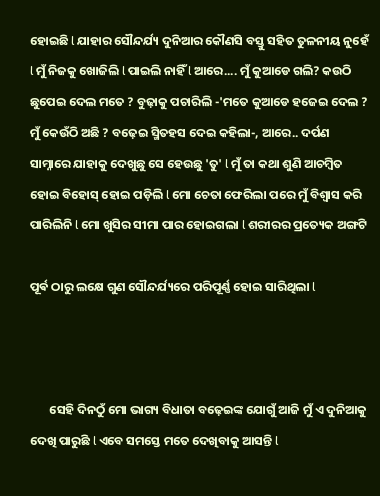ହୋଇଛି l ଯାହାର ସୌନ୍ଦର୍ଯ୍ୟ ଦୁନିଆର କୌଣସି ବସ୍ତୁ ସହିତ ତୁଳନୀୟ ନୁହେଁ l ମୁଁ ନିଜକୁ ଖୋଜିଲି l ପାଇଲି ନାହିଁ l ଆରେ.... ମୁଁ କୁଆଡେ ଗଲି? କଉଠି ଛୁପେଇ ଦେଲ ମତେ ? ବୁଢ଼ାକୁ ପଚାରିଲି -'ମତେ କୁଆଡେ ହଜେଇ ଦେଲ ? ମୁଁ କେଉଁଠି ଅଛି ? ବଢ଼େଇ ସ୍ମିତହସ ଦେଇ କହିଲା-, ଆରେ.. ଦର୍ପଣ ସାମ୍ନାରେ ଯାହାକୁ ଦେଖୁଛୁ ସେ ହେଉଛୁ 'ତୁ' l ମୁଁ ତା କଥା ଶୁଣି ଆଚମ୍ବିତ ହୋଇ ବିହୋସ୍ ହୋଇ ପଡ଼ିଲି l ମୋ ଚେତା ଫେରିଲା ପରେ ମୁଁ ବିଶ୍ୱାସ କରି ପାରିଲିନି l ମୋ ଖୁସିର ସୀମା ପାର ହୋଇଗଲା l ଶରୀରର ପ୍ରତ୍ୟେକ ଅଙ୍ଗଟି

ପୂର୍ଵ ଠାରୁ ଲକ୍ଷେ ଗୁଣ ସୌନ୍ଦର୍ଯ୍ୟରେ ପରିପୂର୍ଣ୍ଣ ହୋଇ ସାରିଥିଲା l



       ସେହି ଦିନଠୁଁ ମୋ ଭାଗ୍ୟ ବିଧାତା ବଢ଼େଇଙ୍କ ଯୋଗୁଁ ଆଜି ମୁଁ ଏ ଦୁନିଆକୁ ଦେଖି ପାରୁଛି l ଏବେ ସମସ୍ତେ ମତେ ଦେଖିବାକୁ ଆସନ୍ତି l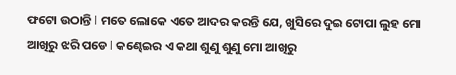ଫଟୋ ଉଠାନ୍ତି l ମତେ ଲୋକେ ଏତେ ଆଦର କରନ୍ତି ଯେ, ଖୁସିରେ ଦୁଇ ଟୋପା ଲୁହ ମୋ ଆଖିରୁ ଝରି ପଡେ l କଣ୍ଢେଇର ଏ କଥା ଶୁଣୁ ଶୁଣୁ ମୋ ଆଖିରୁ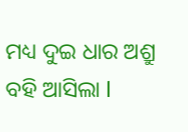ମଧ୍ୟ ଦୁଇ ଧାର ଅଶ୍ରୁ ବହି ଆସିଲା l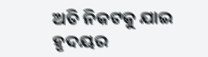ଅତି ନିକଟକୁ ଯାଇ ହୃଦୟର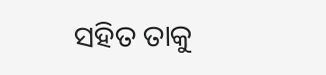ସହିତ ତାକୁ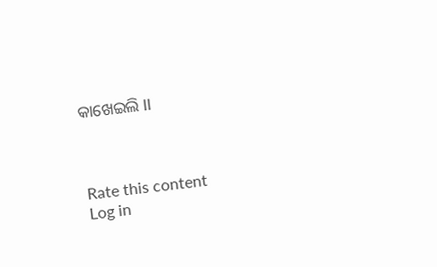କାଖେଇଲି ll



Rate this content
Log in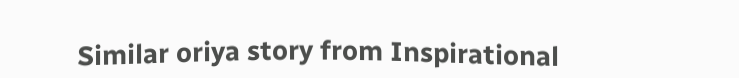Similar oriya story from Inspirational